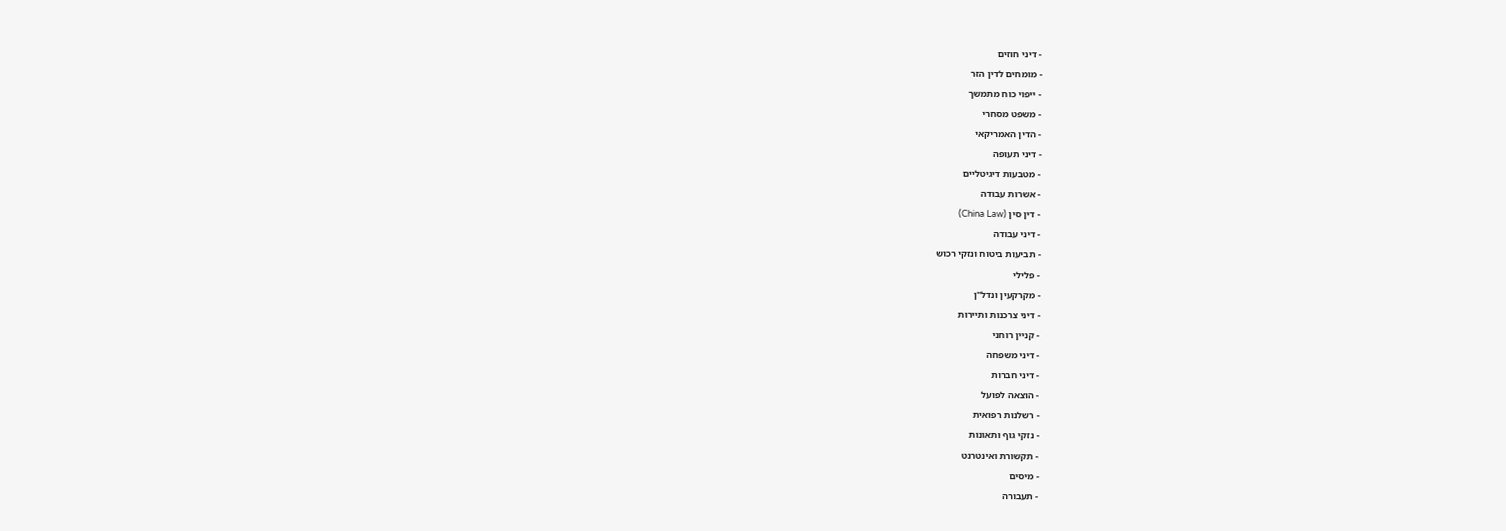- דיני חוזים
- מומחים לדין הזר
- ייפוי כוח מתמשך
- משפט מסחרי
- הדין האמריקאי
- דיני תעופה
- מטבעות דיגיטליים
- אשרות עבודה
- דין סין (China Law)
- דיני עבודה
- תביעות ביטוח ונזקי רכוש
- פלילי
- מקרקעין ונדל"ן
- דיני צרכנות ותיירות
- קניין רוחני
- דיני משפחה
- דיני חברות
- הוצאה לפועל
- רשלנות רפואית
- נזקי גוף ותאונות
- תקשורת ואינטרנט
- מיסים
- תעבורה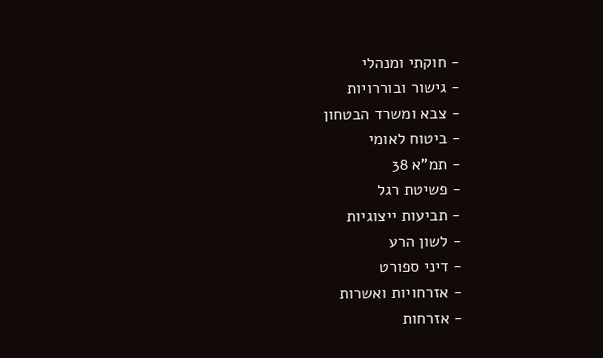- חוקתי ומנהלי
- גישור ובוררויות
- צבא ומשרד הבטחון
- ביטוח לאומי
- תמ"א 38
- פשיטת רגל
- תביעות ייצוגיות
- לשון הרע
- דיני ספורט
- אזרחויות ואשרות
- אזרחות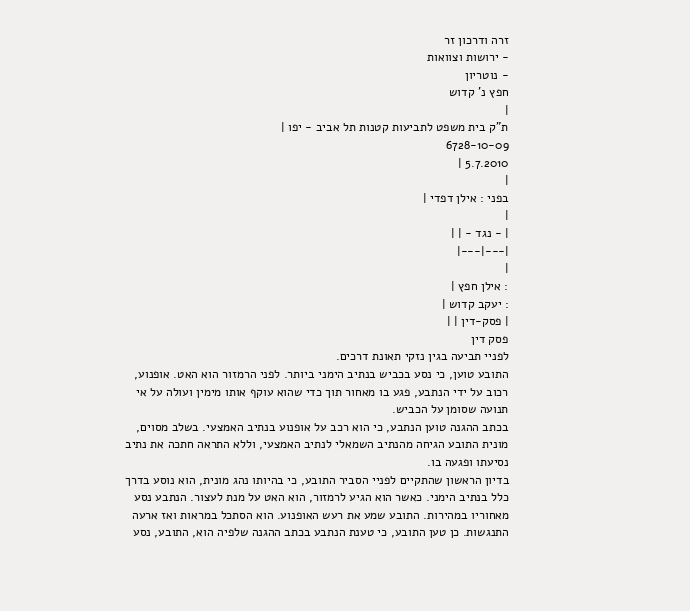זרה ודרכון זר
- ירושות וצוואות
- נוטריון
חפץ נ' קדוש
|
ת"ק בית משפט לתביעות קטנות תל אביב - יפו |
6728-10-09
5.7.2010 |
|
בפני : אילן דפדי |
|
| - נגד - | |
|---|---|
|
: אילן חפץ |
: יעקב קדוש |
| פסק-דין | |
פסק דין
לפניי תביעה בגין נזקי תאונת דרכים.
התובע טוען, כי נסע בכביש בנתיב הימני ביותר. לפני הרמזור הוא האט. אופנוע, רכוב על ידי הנתבע, פגע בו מאחור תוך כדי שהוא עוקף אותו מימין ועולה על אי תנועה שסומן על הכביש.
בכתב ההגנה טוען הנתבע, כי הוא רכב על אופנוע בנתיב האמצעי. בשלב מסוים, מונית התובע הגיחה מהנתיב השמאלי לנתיב האמצעי, וללא התראה חתכה את נתיב נסיעתו ופגעה בו.
בדיון הראשון שהתקיים לפניי הסביר התובע, כי בהיותו נהג מונית, הוא נוסע בדרך כלל בנתיב הימני. כאשר הוא הגיע לרמזור, הוא האט על מנת לעצור. הנתבע נסע מאחוריו במהירות. התובע שמע את רעש האופנוע. הוא הסתכל במראות ואז ארעה התנגשות. כן טען התובע, כי טענת הנתבע בכתב ההגנה שלפיה הוא, התובע, נסע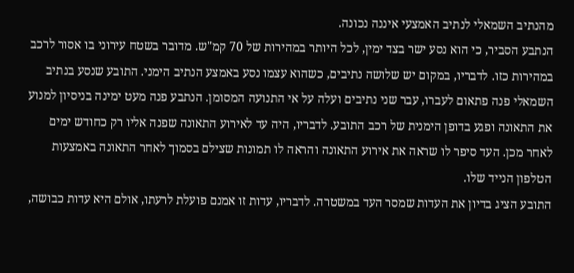מהנתיב השמאלי לנתיב האמצעי איננה נכונה.
הנתבע הסביר, כי הוא נסע ישר בצד ימין, לכל היותר במהירות של 70 קמ"ש. מדובר בשטח עירוני בו אסור לרכב במהירות כזו. לדבריו, במקום יש שלושה נתיבים, כשהוא עצמו נסע באמצע הנתיב הימני. התובע שנסע בנתיב השמאלי פנה פתאום לעברו, עבר שני נתיבים ועלה על אי התנועה המסומן. הנתבע פנה מעט ימינה בניסיון למנוע את התאונה ופגע בדופן הימנית של רכב התובע. לדבריו, היה עד לאירוע התאונה שפנה אליו רק כחודש ימים לאחר מכן. העד סיפר לו שראה את אירוע התאונה והראה לו תמונות שצילם בסמוך לאחר התאונה באמצעות הטלפון הנייד שלו.
התובע הציג בדיון את העדות שמסר העד במשטרה. לדבריו, עדות זו אמנם פועלת לרעתו, אולם היא עדות כבושה,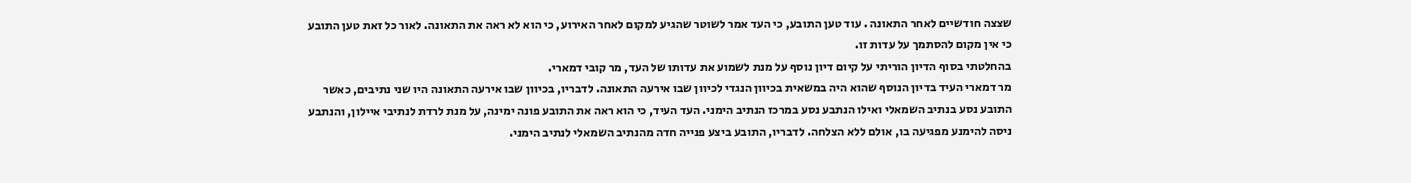שצצה חודשיים לאחר התאונה . עוד טען התובע, כי העד אמר לשוטר שהגיע למקום לאחר האירוע, כי הוא לא ראה את התאונה. לאור כל זאת טען התובע כי אין מקום להסתמך על עדות זו.
בהחלטתי בסוף הדיון הוריתי על קיום דיון נוסף על מנת לשמוע את עדותו של העד, מר קובי דמארי.
מר דמארי העיד בדיון הנוסף שהוא היה במשאית בכיוון הנגדי לכיוון שבו אירעה התאונה. לדבריו, בכיוון שבו אירעה התאונה היו שני נתיבים, כאשר התובע נסע בנתיב השמאלי ואילו הנתבע נסע במרכז הנתיב הימני. העד העיד, כי הוא ראה את התובע פונה ימינה, על מנת לרדת לנתיבי איילון, והנתבע ניסה להימנע מפגיעה בו, אולם ללא הצלחה. לדבריו, התובע ביצע פנייה חדה מהנתיב השמאלי לנתיב הימני.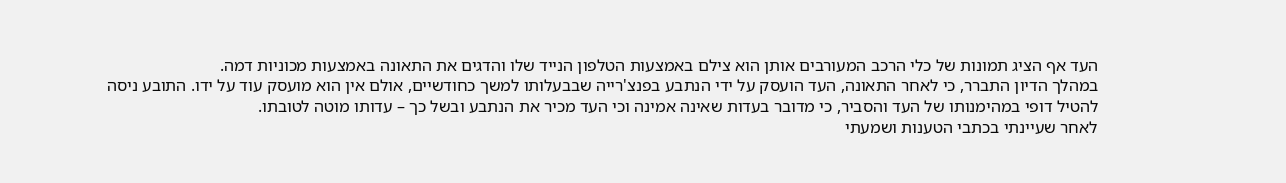העד אף הציג תמונות של כלי הרכב המעורבים אותן הוא צילם באמצעות הטלפון הנייד שלו והדגים את התאונה באמצעות מכוניות דמה.
במהלך הדיון התברר, כי לאחר התאונה, העד הועסק על ידי הנתבע בפנצ'רייה שבבעלותו למשך כחודשיים, אולם אין הוא מועסק עוד על ידו. התובע ניסה להטיל דופי במהימנותו של העד והסביר, כי מדובר בעדות שאינה אמינה וכי העד מכיר את הנתבע ובשל כך – עדותו מוטה לטובתו.
לאחר שעיינתי בכתבי הטענות ושמעתי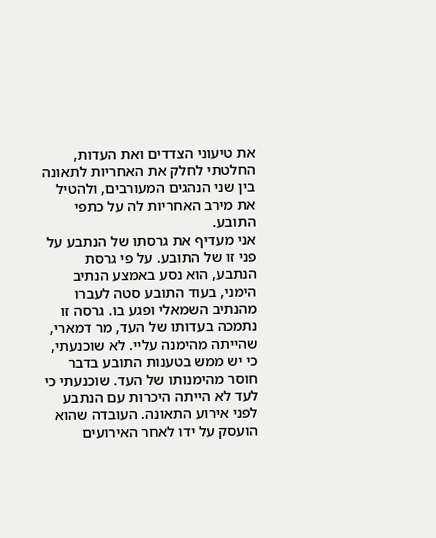את טיעוני הצדדים ואת העדות, החלטתי לחלק את האחריות לתאונה בין שני הנהגים המעורבים, ולהטיל את מירב האחריות לה על כתפי התובע.
אני מעדיף את גרסתו של הנתבע על פני זו של התובע. על פי גרסת הנתבע, הוא נסע באמצע הנתיב הימני, בעוד התובע סטה לעברו מהנתיב השמאלי ופגע בו. גרסה זו נתמכה בעדותו של העד, מר דמארי, שהייתה מהימנה עליי. לא שוכנעתי, כי יש ממש בטענות התובע בדבר חוסר מהימנותו של העד. שוכנעתי כי לעד לא הייתה היכרות עם הנתבע לפני אירוע התאונה. העובדה שהוא הועסק על ידו לאחר האירועים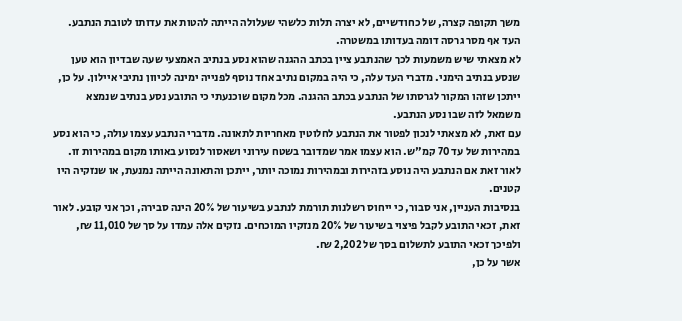משך תקופה קצרה, של כחודשיים, לא יצרה תלות כלשהי שעלולה הייתה להטות את עדותו לטובת הנתבע. העד אף מסר גרסה דומה בעדותו במשטרה.
לא מצאתי שיש משמעות לכך שהנתבע ציין בכתב ההגנה שהוא נסע בנתיב האמצעי שעה שבדיון הוא טען שנסע בנתיב הימני. מדברי העד עלה, כי היה במקום נתיב אחד נוסף לפנייה ימינה לכיוון נתיבי איילון. על כן, ייתכן שזהו המקור לגרסתו של הנתבע בכתב ההגנה. מכל מקום שוכנעתי כי התובע נסע בנתיב שנמצא משמאל לזה שבו נסע הנתבע.
עם זאת, לא מצאתי לנכון לפטור את הנתבע לחלוטין מאחריות לתאונה. מדברי הנתבע עצמו עולה, כי הוא נסע במהירות של עד 70 קמ"ש. הוא עצמו אמר שמדובר בשטח עירוני ושאסור לנסוע באותו מקום במהירות זו. לאור זאת אם הנתבע היה נוסע בזהירות ובמהירות נמוכה יותר, ייתכן והתאונה הייתה נמנעת, או שנזקיה היו קטנים.
בנסיבות העניין, אני סבור, כי ייחוס רשלנות תורמת לנתבע בשיעור של 20% הינה סבירה, וכך אני קובע. לאור זאת, זכאי התובע לקבל פיצוי בשיעור של 20% מנזקיו המוכחים. נזקים אלה עמדו על סך של 11,010 ₪, ולפיכך זכאי התובע לתשלום בסך של 2,202 ₪.
אשר על כן,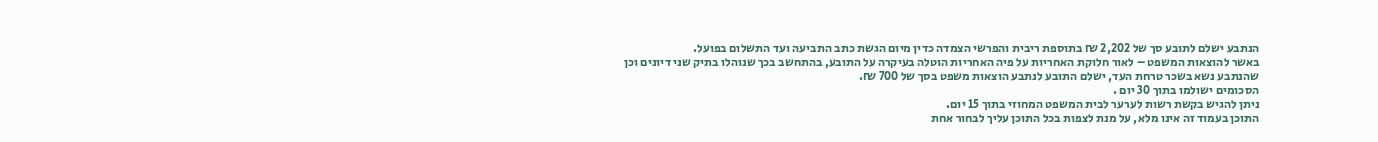הנתבע ישלם לתובע סך של 2,202 ₪ בתוספת ריבית והפרשי הצמדה כדין מיום הגשת כתב התביעה ועד התשלום בפועל.
באשר להוצאות המשפט – לאור חלוקת האחריות על פיה האחריות הוטלה בעיקרה על התובע, בהתחשב בכך שנוהלו בתיק שני דיונים וכן שהנתבע נשא בשכר טרחת העד, ישלם התובע לנתבע הוצאות משפט בסך של 700 ₪.
הסכומים ישולמו בתוך 30 יום .
ניתן להגיש בקשת רשות לערער לבית המשפט המחוזי בתוך 15 יום.
התוכן בעמוד זה אינו מלא, על מנת לצפות בכל התוכן עליך לבחור אחת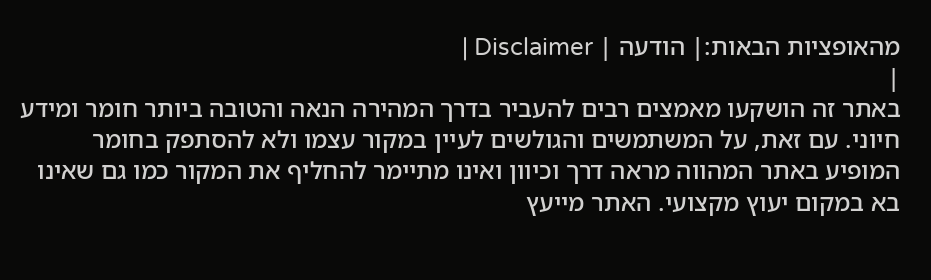מהאופציות הבאות:| הודעה | Disclaimer |
|
באתר זה הושקעו מאמצים רבים להעביר בדרך המהירה הנאה והטובה ביותר חומר ומידע חיוני. עם זאת, על המשתמשים והגולשים לעיין במקור עצמו ולא להסתפק בחומר המופיע באתר המהווה מראה דרך וכיוון ואינו מתיימר להחליף את המקור כמו גם שאינו בא במקום יעוץ מקצועי. האתר מייעץ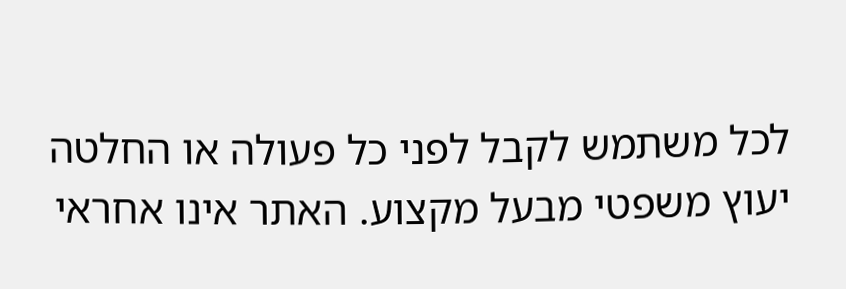לכל משתמש לקבל לפני כל פעולה או החלטה יעוץ משפטי מבעל מקצוע. האתר אינו אחראי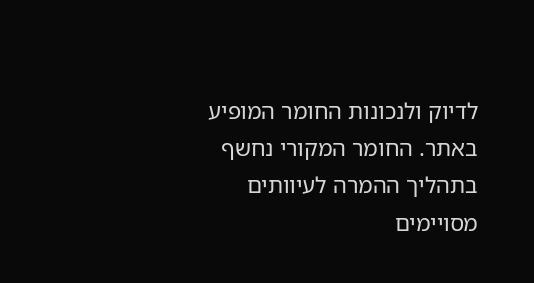לדיוק ולנכונות החומר המופיע באתר. החומר המקורי נחשף בתהליך ההמרה לעיוותים מסויימים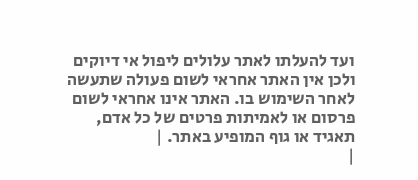ועד להעלתו לאתר עלולים ליפול אי דיוקים ולכן אין האתר אחראי לשום פעולה שתעשה לאחר השימוש בו. האתר אינו אחראי לשום פרסום או לאמיתות פרטים של כל אדם, תאגיד או גוף המופיע באתר. |
|